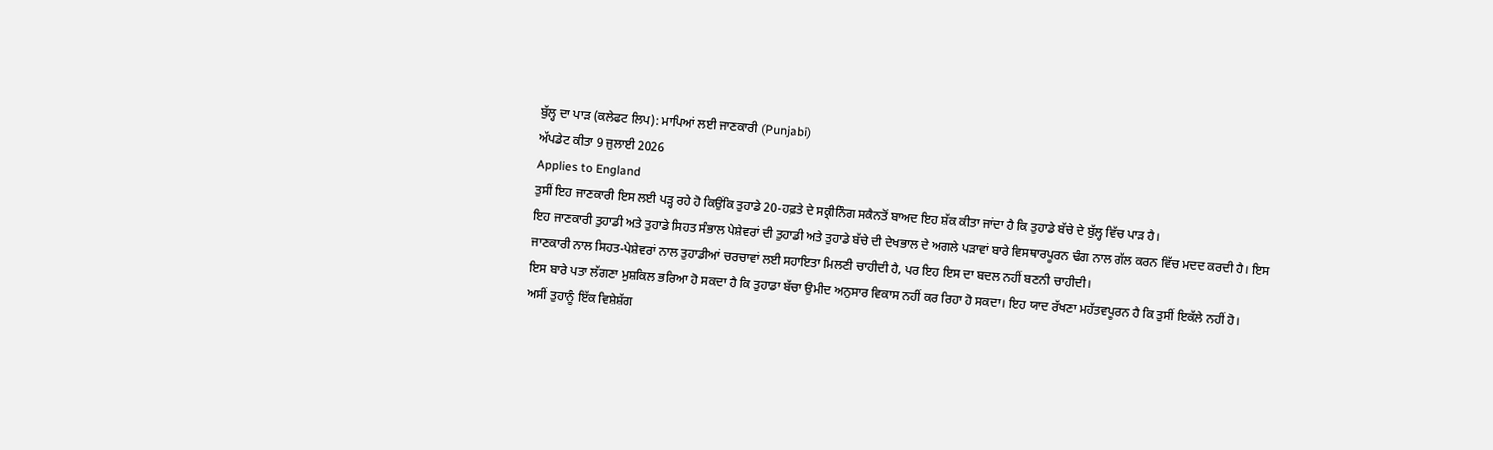ਬੁੱਲ੍ਹ ਦਾ ਪਾੜ (ਕਲੇਫਟ ਲਿਪ): ਮਾਪਿਆਂ ਲਈ ਜਾਣਕਾਰੀ (Punjabi)
ਅੱਪਡੇਟ ਕੀਤਾ 9 ਜੁਲਾਈ 2026
Applies to England
ਤੁਸੀਂ ਇਹ ਜਾਣਕਾਰੀ ਇਸ ਲਈ ਪੜ੍ਹ ਰਹੇ ਹੋ ਕਿਉਂਕਿ ਤੁਹਾਡੇ 20-ਹਫ਼ਤੇ ਦੇ ਸਕ੍ਰੀਨਿੰਗ ਸਕੈਨਤੋਂ ਬਾਅਦ ਇਹ ਸ਼ੱਕ ਕੀਤਾ ਜਾਂਦਾ ਹੈ ਕਿ ਤੁਹਾਡੇ ਬੱਚੇ ਦੇ ਬੁੱਲ੍ਹ ਵਿੱਚ ਪਾੜ ਹੈ।
ਇਹ ਜਾਣਕਾਰੀ ਤੁਹਾਡੀ ਅਤੇ ਤੁਹਾਡੇ ਸਿਹਤ ਸੰਭਾਲ ਪੇਸ਼ੇਵਰਾਂ ਦੀ ਤੁਹਾਡੀ ਅਤੇ ਤੁਹਾਡੇ ਬੱਚੇ ਦੀ ਦੇਖਭਾਲ ਦੇ ਅਗਲੇ ਪੜਾਵਾਂ ਬਾਰੇ ਵਿਸਥਾਰਪੂਰਨ ਢੰਗ ਨਾਲ ਗੱਲ ਕਰਨ ਵਿੱਚ ਮਦਦ ਕਰਦੀ ਹੈ। ਇਸ ਜਾਣਕਾਰੀ ਨਾਲ ਸਿਹਤ-ਪੇਸ਼ੇਵਰਾਂ ਨਾਲ ਤੁਹਾਡੀਆਂ ਚਰਚਾਵਾਂ ਲਈ ਸਹਾਇਤਾ ਮਿਲਣੀ ਚਾਹੀਦੀ ਹੈ, ਪਰ ਇਹ ਇਸ ਦਾ ਬਦਲ ਨਹੀਂ ਬਣਨੀ ਚਾਹੀਦੀ।
ਇਸ ਬਾਰੇ ਪਤਾ ਲੱਗਣਾ ਮੁਸ਼ਕਿਲ ਭਰਿਆ ਹੋ ਸਕਦਾ ਹੈ ਕਿ ਤੁਹਾਡਾ ਬੱਚਾ ਉਮੀਦ ਅਨੁਸਾਰ ਵਿਕਾਸ ਨਹੀਂ ਕਰ ਰਿਹਾ ਹੋ ਸਕਦਾ। ਇਹ ਯਾਦ ਰੱਖਣਾ ਮਹੱਤਵਪੂਰਨ ਹੈ ਕਿ ਤੁਸੀਂ ਇਕੱਲੇ ਨਹੀਂ ਹੋ।
ਅਸੀਂ ਤੁਹਾਨੂੰ ਇੱਕ ਵਿਸ਼ੇਸ਼ੱਗ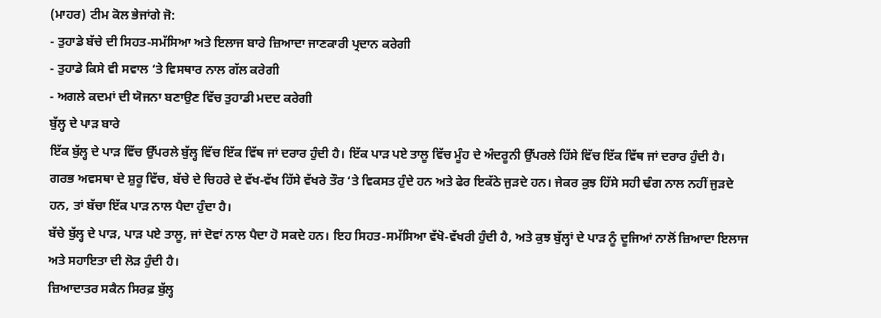(ਮਾਹਰ) ਟੀਮ ਕੋਲ ਭੇਜਾਂਗੇ ਜੋ:
- ਤੁਹਾਡੇ ਬੱਚੇ ਦੀ ਸਿਹਤ-ਸਮੱਸਿਆ ਅਤੇ ਇਲਾਜ ਬਾਰੇ ਜ਼ਿਆਦਾ ਜਾਣਕਾਰੀ ਪ੍ਰਦਾਨ ਕਰੇਗੀ
- ਤੁਹਾਡੇ ਕਿਸੇ ਵੀ ਸਵਾਲ ‘ਤੇ ਵਿਸਥਾਰ ਨਾਲ ਗੱਲ ਕਰੇਗੀ
- ਅਗਲੇ ਕਦਮਾਂ ਦੀ ਯੋਜਨਾ ਬਣਾਉਣ ਵਿੱਚ ਤੁਹਾਡੀ ਮਦਦ ਕਰੇਗੀ
ਬੁੱਲ੍ਹ ਦੇ ਪਾੜ ਬਾਰੇ
ਇੱਕ ਬੁੱਲ੍ਹ ਦੇ ਪਾੜ ਵਿੱਚ ਉੱਪਰਲੇ ਬੁੱਲ੍ਹ ਵਿੱਚ ਇੱਕ ਵਿੱਥ ਜਾਂ ਦਰਾਰ ਹੁੰਦੀ ਹੈ। ਇੱਕ ਪਾੜ ਪਏ ਤਾਲੂ ਵਿੱਚ ਮੂੰਹ ਦੇ ਅੰਦਰੂਨੀ ਉੱਪਰਲੇ ਹਿੱਸੇ ਵਿੱਚ ਇੱਕ ਵਿੱਥ ਜਾਂ ਦਰਾਰ ਹੁੰਦੀ ਹੈ।
ਗਰਭ ਅਵਸਥਾ ਦੇ ਸ਼ੁਰੂ ਵਿੱਚ, ਬੱਚੇ ਦੇ ਚਿਹਰੇ ਦੇ ਵੱਖ-ਵੱਖ ਹਿੱਸੇ ਵੱਖਰੇ ਤੌਰ ‘ਤੇ ਵਿਕਸਤ ਹੁੰਦੇ ਹਨ ਅਤੇ ਫੇਰ ਇਕੱਠੇ ਜੁੜਦੇ ਹਨ। ਜੇਕਰ ਕੁਝ ਹਿੱਸੇ ਸਹੀ ਢੰਗ ਨਾਲ ਨਹੀਂ ਜੁੜਦੇ ਹਨ, ਤਾਂ ਬੱਚਾ ਇੱਕ ਪਾੜ ਨਾਲ ਪੈਦਾ ਹੁੰਦਾ ਹੈ।
ਬੱਚੇ ਬੁੱਲ੍ਹ ਦੇ ਪਾੜ, ਪਾੜ ਪਏ ਤਾਲੂ, ਜਾਂ ਦੋਵਾਂ ਨਾਲ ਪੈਦਾ ਹੋ ਸਕਦੇ ਹਨ। ਇਹ ਸਿਹਤ-ਸਮੱਸਿਆ ਵੱਖੋ-ਵੱਖਰੀ ਹੁੰਦੀ ਹੈ, ਅਤੇ ਕੁਝ ਬੁੱਲ੍ਹਾਂ ਦੇ ਪਾੜ ਨੂੰ ਦੂਜਿਆਂ ਨਾਲੋਂ ਜ਼ਿਆਦਾ ਇਲਾਜ ਅਤੇ ਸਹਾਇਤਾ ਦੀ ਲੋੜ ਹੁੰਦੀ ਹੈ।
ਜ਼ਿਆਦਾਤਰ ਸਕੈਨ ਸਿਰਫ਼ ਬੁੱਲ੍ਹ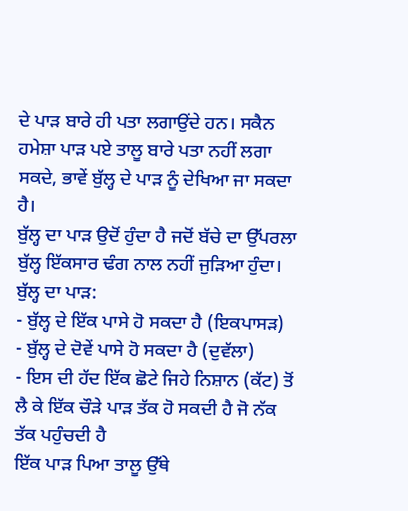ਦੇ ਪਾੜ ਬਾਰੇ ਹੀ ਪਤਾ ਲਗਾਉਂਦੇ ਹਨ। ਸਕੈਨ ਹਮੇਸ਼ਾ ਪਾੜ ਪਏ ਤਾਲੂ ਬਾਰੇ ਪਤਾ ਨਹੀਂ ਲਗਾ ਸਕਦੇ, ਭਾਵੇਂ ਬੁੱਲ੍ਹ ਦੇ ਪਾੜ ਨੂੰ ਦੇਖਿਆ ਜਾ ਸਕਦਾ ਹੈ।
ਬੁੱਲ੍ਹ ਦਾ ਪਾੜ ਉਦੋਂ ਹੁੰਦਾ ਹੈ ਜਦੋਂ ਬੱਚੇ ਦਾ ਉੱਪਰਲਾ ਬੁੱਲ੍ਹ ਇੱਕਸਾਰ ਢੰਗ ਨਾਲ ਨਹੀਂ ਜੁੜਿਆ ਹੁੰਦਾ। ਬੁੱਲ੍ਹ ਦਾ ਪਾੜ:
- ਬੁੱਲ੍ਹ ਦੇ ਇੱਕ ਪਾਸੇ ਹੋ ਸਕਦਾ ਹੈ (ਇਕਪਾਸੜ)
- ਬੁੱਲ੍ਹ ਦੇ ਦੋਵੇਂ ਪਾਸੇ ਹੋ ਸਕਦਾ ਹੈ (ਦੁਵੱਲਾ)
- ਇਸ ਦੀ ਹੱਦ ਇੱਕ ਛੋਟੇ ਜਿਹੇ ਨਿਸ਼ਾਨ (ਕੱਟ) ਤੋਂ ਲੈ ਕੇ ਇੱਕ ਚੌੜੇ ਪਾੜ ਤੱਕ ਹੋ ਸਕਦੀ ਹੈ ਜੋ ਨੱਕ ਤੱਕ ਪਹੁੰਚਦੀ ਹੈ
ਇੱਕ ਪਾੜ ਪਿਆ ਤਾਲੂ ਉੱਥੇ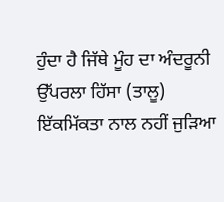ਹੁੰਦਾ ਹੈ ਜਿੱਥੇ ਮੂੰਹ ਦਾ ਅੰਦਰੂਨੀ ਉੱਪਰਲਾ ਹਿੱਸਾ (ਤਾਲੂ) ਇੱਕਮਿੱਕਤਾ ਨਾਲ ਨਹੀਂ ਜੁੜਿਆ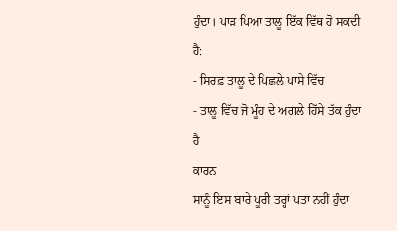ਹੁੰਦਾ। ਪਾੜ ਪਿਆ ਤਾਲੂ ਇੱਕ ਵਿੱਥ ਹੋ ਸਕਦੀ ਹੈ:
- ਸਿਰਫ਼ ਤਾਲੂ ਦੇ ਪਿਛਲੇ ਪਾਸੇ ਵਿੱਚ
- ਤਾਲੂ ਵਿੱਚ ਜੋ ਮੂੰਹ ਦੇ ਅਗਲੇ ਹਿੱਸੇ ਤੱਕ ਹੁੰਦਾ ਹੈ
ਕਾਰਨ
ਸਾਨੂੰ ਇਸ ਬਾਰੇ ਪੂਰੀ ਤਰ੍ਹਾਂ ਪਤਾ ਨਹੀਂ ਹੁੰਦਾ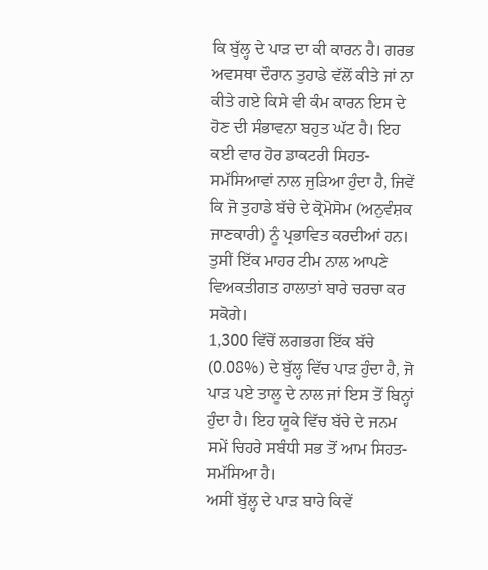ਕਿ ਬੁੱਲ੍ਹ ਦੇ ਪਾੜ ਦਾ ਕੀ ਕਾਰਨ ਹੈ। ਗਰਭ ਅਵਸਥਾ ਦੌਰਾਨ ਤੁਹਾਡੇ ਵੱਲੋਂ ਕੀਤੇ ਜਾਂ ਨਾ ਕੀਤੇ ਗਏ ਕਿਸੇ ਵੀ ਕੰਮ ਕਾਰਨ ਇਸ ਦੇ ਹੋਣ ਦੀ ਸੰਭਾਵਨਾ ਬਹੁਤ ਘੱਟ ਹੈ। ਇਹ ਕਈ ਵਾਰ ਹੋਰ ਡਾਕਟਰੀ ਸਿਹਤ-ਸਮੱਸਿਆਵਾਂ ਨਾਲ ਜੁੜਿਆ ਹੁੰਦਾ ਹੈ, ਜਿਵੇਂ ਕਿ ਜੋ ਤੁਹਾਡੇ ਬੱਚੇ ਦੇ ਕ੍ਰੋਮੋਸੋਮ (ਅਨੁਵੰਸ਼ਕ ਜਾਣਕਾਰੀ) ਨੂੰ ਪ੍ਰਭਾਵਿਤ ਕਰਦੀਆਂ ਹਨ। ਤੁਸੀਂ ਇੱਕ ਮਾਹਰ ਟੀਮ ਨਾਲ ਆਪਣੇ ਵਿਅਕਤੀਗਤ ਹਾਲਾਤਾਂ ਬਾਰੇ ਚਰਚਾ ਕਰ ਸਕੋਗੇ।
1,300 ਵਿੱਚੋਂ ਲਗਭਗ ਇੱਕ ਬੱਚੇ (0.08%) ਦੇ ਬੁੱਲ੍ਹ ਵਿੱਚ ਪਾੜ ਹੁੰਦਾ ਹੈ, ਜੋ ਪਾੜ ਪਏ ਤਾਲੂ ਦੇ ਨਾਲ ਜਾਂ ਇਸ ਤੋਂ ਬਿਨ੍ਹਾਂ ਹੁੰਦਾ ਹੈ। ਇਹ ਯੂਕੇ ਵਿੱਚ ਬੱਚੇ ਦੇ ਜਨਮ ਸਮੇਂ ਚਿਹਰੇ ਸਬੰਧੀ ਸਭ ਤੋਂ ਆਮ ਸਿਹਤ-ਸਮੱਸਿਆ ਹੈ।
ਅਸੀਂ ਬੁੱਲ੍ਹ ਦੇ ਪਾੜ ਬਾਰੇ ਕਿਵੇਂ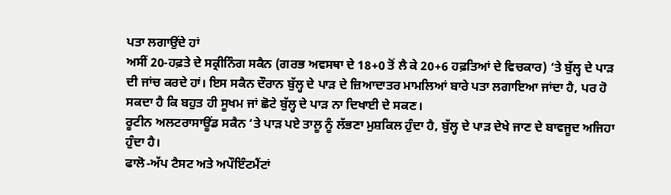ਪਤਾ ਲਗਾਉਂਦੇ ਹਾਂ
ਅਸੀਂ 20-ਹਫ਼ਤੇ ਦੇ ਸਕ੍ਰੀਨਿੰਗ ਸਕੈਨ (ਗਰਭ ਅਵਸਥਾ ਦੇ 18+0 ਤੋਂ ਲੈ ਕੇ 20+6 ਹਫ਼ਤਿਆਂ ਦੇ ਵਿਚਕਾਰ) ‘ਤੇ ਬੁੱਲ੍ਹ ਦੇ ਪਾੜ ਦੀ ਜਾਂਚ ਕਰਦੇ ਹਾਂ। ਇਸ ਸਕੈਨ ਦੌਰਾਨ ਬੁੱਲ੍ਹ ਦੇ ਪਾੜ ਦੇ ਜ਼ਿਆਦਾਤਰ ਮਾਮਲਿਆਂ ਬਾਰੇ ਪਤਾ ਲਗਾਇਆ ਜਾਂਦਾ ਹੈ, ਪਰ ਹੋ ਸਕਦਾ ਹੈ ਕਿ ਬਹੁਤ ਹੀ ਸੂਖਮ ਜਾਂ ਛੋਟੇ ਬੁੱਲ੍ਹ ਦੇ ਪਾੜ ਨਾ ਦਿਖਾਈ ਦੇ ਸਕਣ।
ਰੂਟੀਨ ਅਲਟਰਾਸਾਊਂਡ ਸਕੈਨ ‘ਤੇ ਪਾੜ ਪਏ ਤਾਲੂ ਨੂੰ ਲੱਭਣਾ ਮੁਸ਼ਕਿਲ ਹੁੰਦਾ ਹੈ, ਬੁੱਲ੍ਹ ਦੇ ਪਾੜ ਦੇਖੇ ਜਾਣ ਦੇ ਬਾਵਜੂਦ ਅਜਿਹਾ ਹੁੰਦਾ ਹੈ।
ਫਾਲੋ-ਅੱਪ ਟੈਸਟ ਅਤੇ ਅਪੌਇੰਟਮੈਂਟਾਂ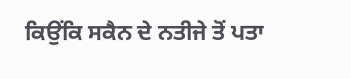ਕਿਉਂਕਿ ਸਕੈਨ ਦੇ ਨਤੀਜੇ ਤੋਂ ਪਤਾ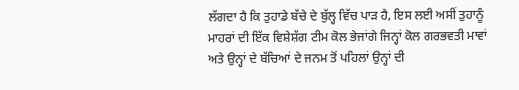ਲੱਗਦਾ ਹੈ ਕਿ ਤੁਹਾਡੇ ਬੱਚੇ ਦੇ ਬੁੱਲ੍ਹ ਵਿੱਚ ਪਾੜ ਹੈ, ਇਸ ਲਈ ਅਸੀਂ ਤੁਹਾਨੂੰ ਮਾਹਰਾਂ ਦੀ ਇੱਕ ਵਿਸ਼ੇਸ਼ੱਗ ਟੀਮ ਕੋਲ ਭੇਜਾਂਗੇ ਜਿਨ੍ਹਾਂ ਕੋਲ ਗਰਭਵਤੀ ਮਾਵਾਂ ਅਤੇ ਉਨ੍ਹਾਂ ਦੇ ਬੱਚਿਆਂ ਦੇ ਜਨਮ ਤੋਂ ਪਹਿਲਾਂ ਉਨ੍ਹਾਂ ਦੀ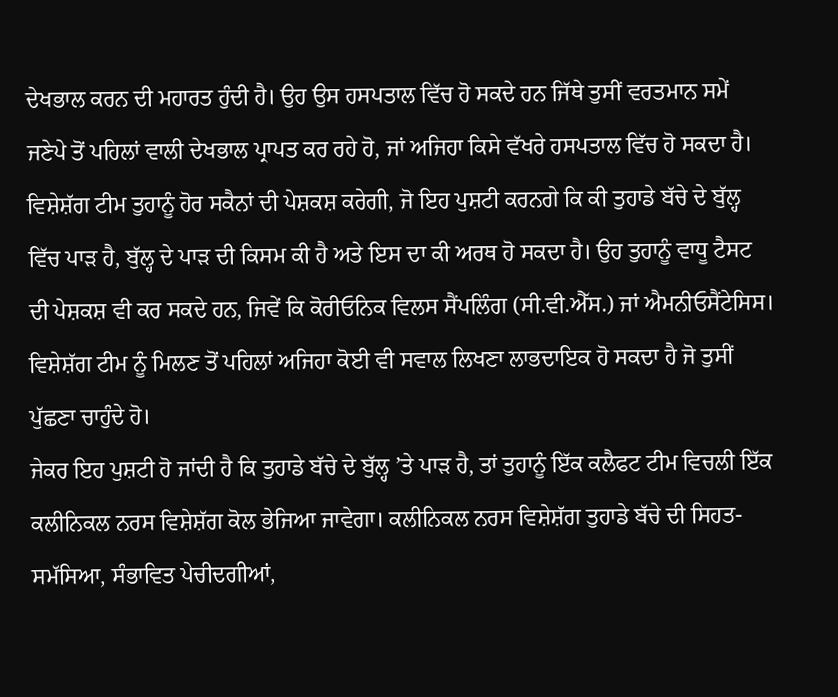ਦੇਖਭਾਲ ਕਰਨ ਦੀ ਮਹਾਰਤ ਹੁੰਦੀ ਹੈ। ਉਹ ਉਸ ਹਸਪਤਾਲ ਵਿੱਚ ਹੋ ਸਕਦੇ ਹਨ ਜਿੱਥੇ ਤੁਸੀਂ ਵਰਤਮਾਨ ਸਮੇਂ ਜਣੇਪੇ ਤੋਂ ਪਹਿਲਾਂ ਵਾਲੀ ਦੇਖਭਾਲ ਪ੍ਰਾਪਤ ਕਰ ਰਹੇ ਹੋ, ਜਾਂ ਅਜਿਹਾ ਕਿਸੇ ਵੱਖਰੇ ਹਸਪਤਾਲ ਵਿੱਚ ਹੋ ਸਕਦਾ ਹੈ।
ਵਿਸ਼ੇਸ਼ੱਗ ਟੀਮ ਤੁਹਾਨੂੰ ਹੋਰ ਸਕੈਨਾਂ ਦੀ ਪੇਸ਼ਕਸ਼ ਕਰੇਗੀ, ਜੋ ਇਹ ਪੁਸ਼ਟੀ ਕਰਨਗੇ ਕਿ ਕੀ ਤੁਹਾਡੇ ਬੱਚੇ ਦੇ ਬੁੱਲ੍ਹ ਵਿੱਚ ਪਾੜ ਹੈ, ਬੁੱਲ੍ਹ ਦੇ ਪਾੜ ਦੀ ਕਿਸਮ ਕੀ ਹੈ ਅਤੇ ਇਸ ਦਾ ਕੀ ਅਰਥ ਹੋ ਸਕਦਾ ਹੈ। ਉਹ ਤੁਹਾਨੂੰ ਵਾਧੂ ਟੈਸਟ ਦੀ ਪੇਸ਼ਕਸ਼ ਵੀ ਕਰ ਸਕਦੇ ਹਨ, ਜਿਵੇਂ ਕਿ ਕੋਰੀਓਨਿਕ ਵਿਲਸ ਸੈਂਪਲਿੰਗ (ਸੀ.ਵੀ.ਐੱਸ.) ਜਾਂ ਐਮਨੀਓਸੈਂਟੇਸਿਸ।
ਵਿਸ਼ੇਸ਼ੱਗ ਟੀਮ ਨੂੰ ਮਿਲਣ ਤੋਂ ਪਹਿਲਾਂ ਅਜਿਹਾ ਕੋਈ ਵੀ ਸਵਾਲ ਲਿਖਣਾ ਲਾਭਦਾਇਕ ਹੋ ਸਕਦਾ ਹੈ ਜੋ ਤੁਸੀਂ ਪੁੱਛਣਾ ਚਾਹੁੰਦੇ ਹੋ।
ਜੇਕਰ ਇਹ ਪੁਸ਼ਟੀ ਹੋ ਜਾਂਦੀ ਹੈ ਕਿ ਤੁਹਾਡੇ ਬੱਚੇ ਦੇ ਬੁੱਲ੍ਹ ’ਤੇ ਪਾੜ ਹੈ, ਤਾਂ ਤੁਹਾਨੂੰ ਇੱਕ ਕਲੈਫਟ ਟੀਮ ਵਿਚਲੀ ਇੱਕ ਕਲੀਨਿਕਲ ਨਰਸ ਵਿਸ਼ੇਸ਼ੱਗ ਕੋਲ ਭੇਜਿਆ ਜਾਵੇਗਾ। ਕਲੀਨਿਕਲ ਨਰਸ ਵਿਸ਼ੇਸ਼ੱਗ ਤੁਹਾਡੇ ਬੱਚੇ ਦੀ ਸਿਹਤ-ਸਮੱਸਿਆ, ਸੰਭਾਵਿਤ ਪੇਚੀਦਗੀਆਂ,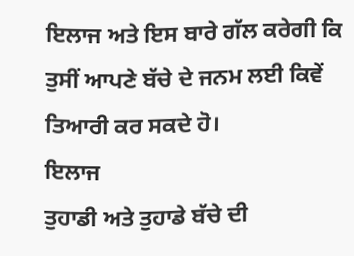ਇਲਾਜ ਅਤੇ ਇਸ ਬਾਰੇ ਗੱਲ ਕਰੇਗੀ ਕਿ ਤੁਸੀਂ ਆਪਣੇ ਬੱਚੇ ਦੇ ਜਨਮ ਲਈ ਕਿਵੇਂ ਤਿਆਰੀ ਕਰ ਸਕਦੇ ਹੋ।
ਇਲਾਜ
ਤੁਹਾਡੀ ਅਤੇ ਤੁਹਾਡੇ ਬੱਚੇ ਦੀ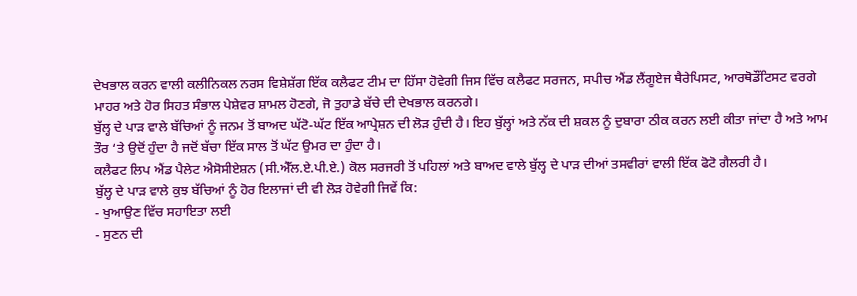ਦੇਖਭਾਲ ਕਰਨ ਵਾਲੀ ਕਲੀਨਿਕਲ ਨਰਸ ਵਿਸ਼ੇਸ਼ੱਗ ਇੱਕ ਕਲੈਫਟ ਟੀਮ ਦਾ ਹਿੱਸਾ ਹੋਵੇਗੀ ਜਿਸ ਵਿੱਚ ਕਲੈਫਟ ਸਰਜਨ, ਸਪੀਚ ਐਂਡ ਲੈਂਗੂਏਜ ਥੈਰੇਪਿਸਟ, ਆਰਥੋਡੌਂਟਿਸਟ ਵਰਗੇ ਮਾਹਰ ਅਤੇ ਹੋਰ ਸਿਹਤ ਸੰਭਾਲ ਪੇਸ਼ੇਵਰ ਸ਼ਾਮਲ ਹੋਣਗੇ, ਜੋ ਤੁਹਾਡੇ ਬੱਚੇ ਦੀ ਦੇਖਭਾਲ ਕਰਨਗੇ।
ਬੁੱਲ੍ਹ ਦੇ ਪਾੜ ਵਾਲੇ ਬੱਚਿਆਂ ਨੂੰ ਜਨਮ ਤੋਂ ਬਾਅਦ ਘੱਟੋ-ਘੱਟ ਇੱਕ ਆਪ੍ਰੇਸ਼ਨ ਦੀ ਲੋੜ ਹੁੰਦੀ ਹੈ। ਇਹ ਬੁੱਲ੍ਹਾਂ ਅਤੇ ਨੱਕ ਦੀ ਸ਼ਕਲ ਨੂੰ ਦੁਬਾਰਾ ਠੀਕ ਕਰਨ ਲਈ ਕੀਤਾ ਜਾਂਦਾ ਹੈ ਅਤੇ ਆਮ ਤੌਰ ‘ਤੇ ਉਦੋਂ ਹੁੰਦਾ ਹੈ ਜਦੋਂ ਬੱਚਾ ਇੱਕ ਸਾਲ ਤੋਂ ਘੱਟ ਉਮਰ ਦਾ ਹੁੰਦਾ ਹੈ।
ਕਲੈਫਟ ਲਿਪ ਐਂਡ ਪੈਲੇਟ ਐਸੋਸੀਏਸ਼ਨ (ਸੀ.ਐੱਲ.ਏ.ਪੀ.ਏ.) ਕੋਲ ਸਰਜਰੀ ਤੋਂ ਪਹਿਲਾਂ ਅਤੇ ਬਾਅਦ ਵਾਲੇ ਬੁੱਲ੍ਹ ਦੇ ਪਾੜ ਦੀਆਂ ਤਸਵੀਰਾਂ ਵਾਲੀ ਇੱਕ ਫੋਟੋ ਗੈਲਰੀ ਹੈ।
ਬੁੱਲ੍ਹ ਦੇ ਪਾੜ ਵਾਲੇ ਕੁਝ ਬੱਚਿਆਂ ਨੂੰ ਹੋਰ ਇਲਾਜਾਂ ਦੀ ਵੀ ਲੋੜ ਹੋਵੇਗੀ ਜਿਵੇਂ ਕਿ:
- ਖੁਆਉਣ ਵਿੱਚ ਸਹਾਇਤਾ ਲਈ
- ਸੁਣਨ ਦੀ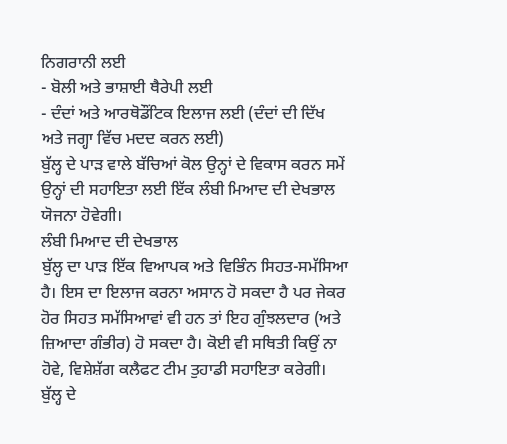ਨਿਗਰਾਨੀ ਲਈ
- ਬੋਲੀ ਅਤੇ ਭਾਸ਼ਾਈ ਥੈਰੇਪੀ ਲਈ
- ਦੰਦਾਂ ਅਤੇ ਆਰਥੋਡੌਂਟਿਕ ਇਲਾਜ ਲਈ (ਦੰਦਾਂ ਦੀ ਦਿੱਖ ਅਤੇ ਜਗ੍ਹਾ ਵਿੱਚ ਮਦਦ ਕਰਨ ਲਈ)
ਬੁੱਲ੍ਹ ਦੇ ਪਾੜ ਵਾਲੇ ਬੱਚਿਆਂ ਕੋਲ ਉਨ੍ਹਾਂ ਦੇ ਵਿਕਾਸ ਕਰਨ ਸਮੇਂ ਉਨ੍ਹਾਂ ਦੀ ਸਹਾਇਤਾ ਲਈ ਇੱਕ ਲੰਬੀ ਮਿਆਦ ਦੀ ਦੇਖਭਾਲ ਯੋਜਨਾ ਹੋਵੇਗੀ।
ਲੰਬੀ ਮਿਆਦ ਦੀ ਦੇਖਭਾਲ
ਬੁੱਲ੍ਹ ਦਾ ਪਾੜ ਇੱਕ ਵਿਆਪਕ ਅਤੇ ਵਿਭਿੰਨ ਸਿਹਤ-ਸਮੱਸਿਆ ਹੈ। ਇਸ ਦਾ ਇਲਾਜ ਕਰਨਾ ਅਸਾਨ ਹੋ ਸਕਦਾ ਹੈ ਪਰ ਜੇਕਰ ਹੋਰ ਸਿਹਤ ਸਮੱਸਿਆਵਾਂ ਵੀ ਹਨ ਤਾਂ ਇਹ ਗੁੰਝਲਦਾਰ (ਅਤੇ ਜ਼ਿਆਦਾ ਗੰਭੀਰ) ਹੋ ਸਕਦਾ ਹੈ। ਕੋਈ ਵੀ ਸਥਿਤੀ ਕਿਉਂ ਨਾ ਹੋਵੇ, ਵਿਸ਼ੇਸ਼ੱਗ ਕਲੈਫਟ ਟੀਮ ਤੁਹਾਡੀ ਸਹਾਇਤਾ ਕਰੇਗੀ।
ਬੁੱਲ੍ਹ ਦੇ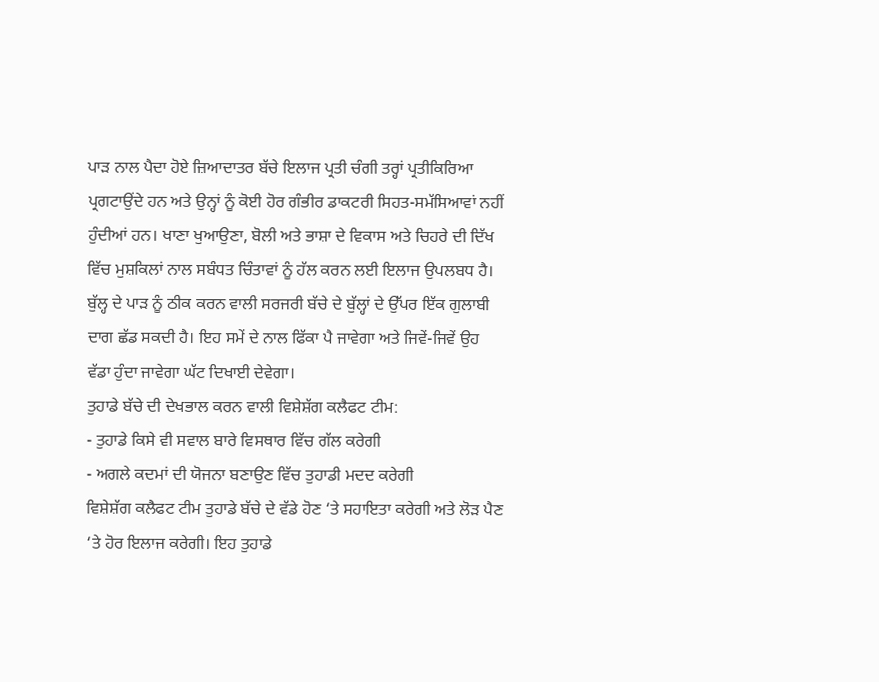ਪਾੜ ਨਾਲ ਪੈਦਾ ਹੋਏ ਜ਼ਿਆਦਾਤਰ ਬੱਚੇ ਇਲਾਜ ਪ੍ਰਤੀ ਚੰਗੀ ਤਰ੍ਹਾਂ ਪ੍ਰਤੀਕਿਰਿਆ ਪ੍ਰਗਟਾਉਂਦੇ ਹਨ ਅਤੇ ਉਨ੍ਹਾਂ ਨੂੰ ਕੋਈ ਹੋਰ ਗੰਭੀਰ ਡਾਕਟਰੀ ਸਿਹਤ-ਸਮੱਸਿਆਵਾਂ ਨਹੀਂ ਹੁੰਦੀਆਂ ਹਨ। ਖਾਣਾ ਖੁਆਉਣਾ, ਬੋਲੀ ਅਤੇ ਭਾਸ਼ਾ ਦੇ ਵਿਕਾਸ ਅਤੇ ਚਿਹਰੇ ਦੀ ਦਿੱਖ ਵਿੱਚ ਮੁਸ਼ਕਿਲਾਂ ਨਾਲ ਸਬੰਧਤ ਚਿੰਤਾਵਾਂ ਨੂੰ ਹੱਲ ਕਰਨ ਲਈ ਇਲਾਜ ਉਪਲਬਧ ਹੈ।
ਬੁੱਲ੍ਹ ਦੇ ਪਾੜ ਨੂੰ ਠੀਕ ਕਰਨ ਵਾਲੀ ਸਰਜਰੀ ਬੱਚੇ ਦੇ ਬੁੱਲ੍ਹਾਂ ਦੇ ਉੱਪਰ ਇੱਕ ਗੁਲਾਬੀ ਦਾਗ ਛੱਡ ਸਕਦੀ ਹੈ। ਇਹ ਸਮੇਂ ਦੇ ਨਾਲ ਫਿੱਕਾ ਪੈ ਜਾਵੇਗਾ ਅਤੇ ਜਿਵੇਂ-ਜਿਵੇਂ ਉਹ ਵੱਡਾ ਹੁੰਦਾ ਜਾਵੇਗਾ ਘੱਟ ਦਿਖਾਈ ਦੇਵੇਗਾ।
ਤੁਹਾਡੇ ਬੱਚੇ ਦੀ ਦੇਖਭਾਲ ਕਰਨ ਵਾਲੀ ਵਿਸ਼ੇਸ਼ੱਗ ਕਲੈਫਟ ਟੀਮ:
- ਤੁਹਾਡੇ ਕਿਸੇ ਵੀ ਸਵਾਲ ਬਾਰੇ ਵਿਸਥਾਰ ਵਿੱਚ ਗੱਲ ਕਰੇਗੀ
- ਅਗਲੇ ਕਦਮਾਂ ਦੀ ਯੋਜਨਾ ਬਣਾਉਣ ਵਿੱਚ ਤੁਹਾਡੀ ਮਦਦ ਕਰੇਗੀ
ਵਿਸ਼ੇਸ਼ੱਗ ਕਲੈਫਟ ਟੀਮ ਤੁਹਾਡੇ ਬੱਚੇ ਦੇ ਵੱਡੇ ਹੋਣ ‘ਤੇ ਸਹਾਇਤਾ ਕਰੇਗੀ ਅਤੇ ਲੋੜ ਪੈਣ ‘ਤੇ ਹੋਰ ਇਲਾਜ ਕਰੇਗੀ। ਇਹ ਤੁਹਾਡੇ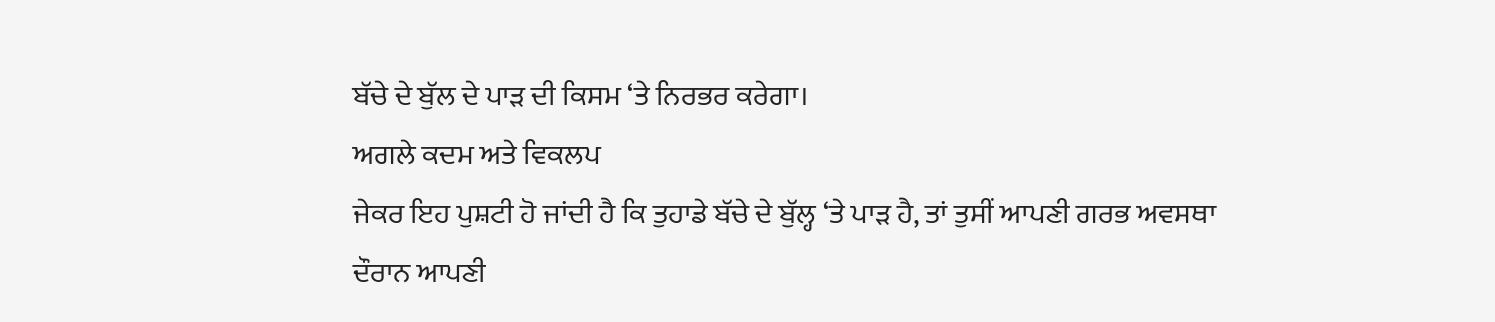ਬੱਚੇ ਦੇ ਬੁੱਲ ਦੇ ਪਾੜ ਦੀ ਕਿਸਮ ‘ਤੇ ਨਿਰਭਰ ਕਰੇਗਾ।
ਅਗਲੇ ਕਦਮ ਅਤੇ ਵਿਕਲਪ
ਜੇਕਰ ਇਹ ਪੁਸ਼ਟੀ ਹੋ ਜਾਂਦੀ ਹੈ ਕਿ ਤੁਹਾਡੇ ਬੱਚੇ ਦੇ ਬੁੱਲ੍ਹ ‘ਤੇ ਪਾੜ ਹੈ, ਤਾਂ ਤੁਸੀਂ ਆਪਣੀ ਗਰਭ ਅਵਸਥਾ ਦੌਰਾਨ ਆਪਣੀ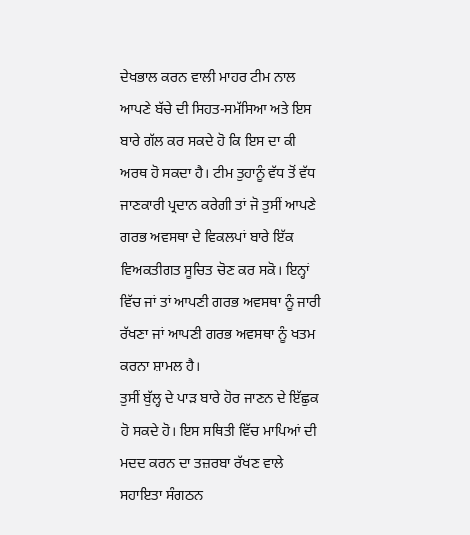ਦੇਖਭਾਲ ਕਰਨ ਵਾਲੀ ਮਾਹਰ ਟੀਮ ਨਾਲ ਆਪਣੇ ਬੱਚੇ ਦੀ ਸਿਹਤ-ਸਮੱਸਿਆ ਅਤੇ ਇਸ ਬਾਰੇ ਗੱਲ ਕਰ ਸਕਦੇ ਹੋ ਕਿ ਇਸ ਦਾ ਕੀ ਅਰਥ ਹੋ ਸਕਦਾ ਹੈ। ਟੀਮ ਤੁਹਾਨੂੰ ਵੱਧ ਤੋਂ ਵੱਧ ਜਾਣਕਾਰੀ ਪ੍ਰਦਾਨ ਕਰੇਗੀ ਤਾਂ ਜੋ ਤੁਸੀਂ ਆਪਣੇ ਗਰਭ ਅਵਸਥਾ ਦੇ ਵਿਕਲਪਾਂ ਬਾਰੇ ਇੱਕ ਵਿਅਕਤੀਗਤ ਸੂਚਿਤ ਚੋਣ ਕਰ ਸਕੋ। ਇਨ੍ਹਾਂ ਵਿੱਚ ਜਾਂ ਤਾਂ ਆਪਣੀ ਗਰਭ ਅਵਸਥਾ ਨੂੰ ਜਾਰੀ ਰੱਖਣਾ ਜਾਂ ਆਪਣੀ ਗਰਭ ਅਵਸਥਾ ਨੂੰ ਖਤਮ ਕਰਨਾ ਸ਼ਾਮਲ ਹੈ।
ਤੁਸੀਂ ਬੁੱਲ੍ਹ ਦੇ ਪਾੜ ਬਾਰੇ ਹੋਰ ਜਾਣਨ ਦੇ ਇੱਛੁਕ ਹੋ ਸਕਦੇ ਹੋ। ਇਸ ਸਥਿਤੀ ਵਿੱਚ ਮਾਪਿਆਂ ਦੀ ਮਦਦ ਕਰਨ ਦਾ ਤਜ਼ਰਬਾ ਰੱਖਣ ਵਾਲੇ ਸਹਾਇਤਾ ਸੰਗਠਨ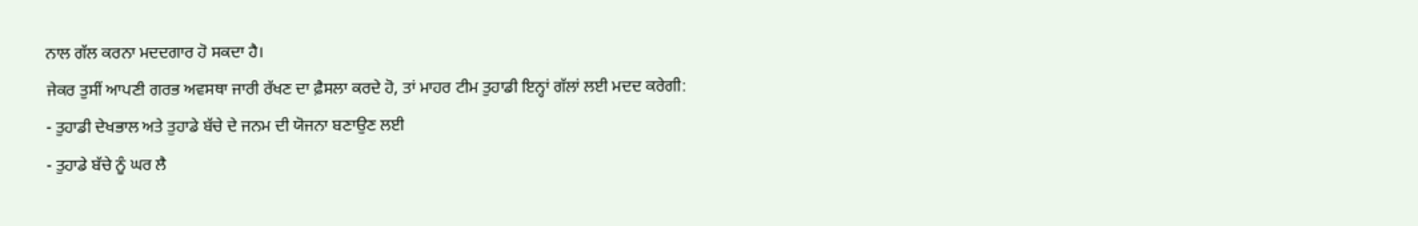ਨਾਲ ਗੱਲ ਕਰਨਾ ਮਦਦਗਾਰ ਹੋ ਸਕਦਾ ਹੈ।
ਜੇਕਰ ਤੁਸੀਂ ਆਪਣੀ ਗਰਭ ਅਵਸਥਾ ਜਾਰੀ ਰੱਖਣ ਦਾ ਫ਼ੈਸਲਾ ਕਰਦੇ ਹੋ, ਤਾਂ ਮਾਹਰ ਟੀਮ ਤੁਹਾਡੀ ਇਨ੍ਹਾਂ ਗੱਲਾਂ ਲਈ ਮਦਦ ਕਰੇਗੀ:
- ਤੁਹਾਡੀ ਦੇਖਭਾਲ ਅਤੇ ਤੁਹਾਡੇ ਬੱਚੇ ਦੇ ਜਨਮ ਦੀ ਯੋਜਨਾ ਬਣਾਉਣ ਲਈ
- ਤੁਹਾਡੇ ਬੱਚੇ ਨੂੰ ਘਰ ਲੈ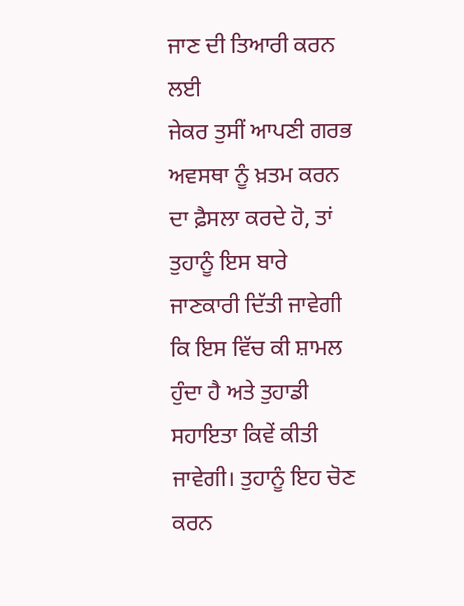ਜਾਣ ਦੀ ਤਿਆਰੀ ਕਰਨ ਲਈ
ਜੇਕਰ ਤੁਸੀਂ ਆਪਣੀ ਗਰਭ ਅਵਸਥਾ ਨੂੰ ਖ਼ਤਮ ਕਰਨ ਦਾ ਫ਼ੈਸਲਾ ਕਰਦੇ ਹੋ, ਤਾਂ ਤੁਹਾਨੂੰ ਇਸ ਬਾਰੇ ਜਾਣਕਾਰੀ ਦਿੱਤੀ ਜਾਵੇਗੀ ਕਿ ਇਸ ਵਿੱਚ ਕੀ ਸ਼ਾਮਲ ਹੁੰਦਾ ਹੈ ਅਤੇ ਤੁਹਾਡੀ ਸਹਾਇਤਾ ਕਿਵੇਂ ਕੀਤੀ ਜਾਵੇਗੀ। ਤੁਹਾਨੂੰ ਇਹ ਚੋਣ ਕਰਨ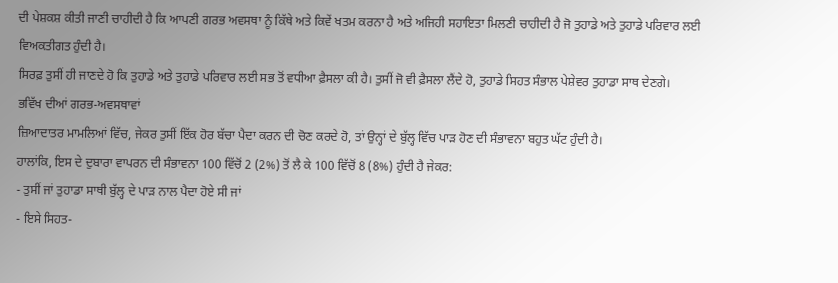ਦੀ ਪੇਸ਼ਕਸ਼ ਕੀਤੀ ਜਾਣੀ ਚਾਹੀਦੀ ਹੈ ਕਿ ਆਪਣੀ ਗਰਭ ਅਵਸਥਾ ਨੂੰ ਕਿੱਥੇ ਅਤੇ ਕਿਵੇਂ ਖਤਮ ਕਰਨਾ ਹੈ ਅਤੇ ਅਜਿਹੀ ਸਹਾਇਤਾ ਮਿਲਣੀ ਚਾਹੀਦੀ ਹੈ ਜੋ ਤੁਹਾਡੇ ਅਤੇ ਤੁਹਾਡੇ ਪਰਿਵਾਰ ਲਈ ਵਿਅਕਤੀਗਤ ਹੁੰਦੀ ਹੈ।
ਸਿਰਫ਼ ਤੁਸੀਂ ਹੀ ਜਾਣਦੇ ਹੋ ਕਿ ਤੁਹਾਡੇ ਅਤੇ ਤੁਹਾਡੇ ਪਰਿਵਾਰ ਲਈ ਸਭ ਤੋਂ ਵਧੀਆ ਫ਼ੈਸਲਾ ਕੀ ਹੈ। ਤੁਸੀਂ ਜੋ ਵੀ ਫ਼ੈਸਲਾ ਲੈਂਦੇ ਹੋ, ਤੁਹਾਡੇ ਸਿਹਤ ਸੰਭਾਲ ਪੇਸ਼ੇਵਰ ਤੁਹਾਡਾ ਸਾਥ ਦੇਣਗੇ।
ਭਵਿੱਖ ਦੀਆਂ ਗਰਭ-ਅਵਸਥਾਵਾਂ
ਜ਼ਿਆਦਾਤਰ ਮਾਮਲਿਆਂ ਵਿੱਚ, ਜੇਕਰ ਤੁਸੀਂ ਇੱਕ ਹੋਰ ਬੱਚਾ ਪੈਦਾ ਕਰਨ ਦੀ ਚੋਣ ਕਰਦੇ ਹੋ, ਤਾਂ ਉਨ੍ਹਾਂ ਦੇ ਬੁੱਲ੍ਹ ਵਿੱਚ ਪਾੜ ਹੋਣ ਦੀ ਸੰਭਾਵਨਾ ਬਹੁਤ ਘੱਟ ਹੁੰਦੀ ਹੈ।
ਹਾਲਾਂਕਿ, ਇਸ ਦੇ ਦੁਬਾਰਾ ਵਾਪਰਨ ਦੀ ਸੰਭਾਵਨਾ 100 ਵਿੱਚੋਂ 2 (2%) ਤੋਂ ਲੈ ਕੇ 100 ਵਿੱਚੋਂ 8 (8%) ਹੁੰਦੀ ਹੈ ਜੇਕਰ:
- ਤੁਸੀਂ ਜਾਂ ਤੁਹਾਡਾ ਸਾਥੀ ਬੁੱਲ੍ਹ ਦੇ ਪਾੜ ਨਾਲ ਪੈਦਾ ਹੋਏ ਸੀ ਜਾਂ
- ਇਸੇ ਸਿਹਤ-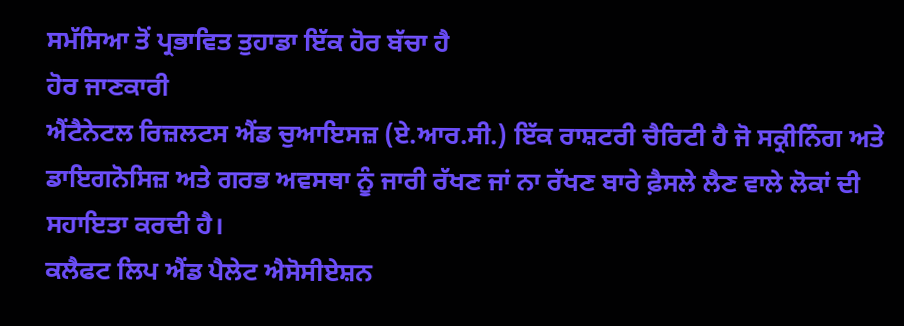ਸਮੱਸਿਆ ਤੋਂ ਪ੍ਰਭਾਵਿਤ ਤੁਹਾਡਾ ਇੱਕ ਹੋਰ ਬੱਚਾ ਹੈ
ਹੋਰ ਜਾਣਕਾਰੀ
ਐਂਟੈਨੇਟਲ ਰਿਜ਼ਲਟਸ ਐਂਡ ਚੁਆਇਸਜ਼ (ਏ.ਆਰ.ਸੀ.) ਇੱਕ ਰਾਸ਼ਟਰੀ ਚੈਰਿਟੀ ਹੈ ਜੋ ਸਕ੍ਰੀਨਿੰਗ ਅਤੇ ਡਾਇਗਨੋਸਿਜ਼ ਅਤੇ ਗਰਭ ਅਵਸਥਾ ਨੂੰ ਜਾਰੀ ਰੱਖਣ ਜਾਂ ਨਾ ਰੱਖਣ ਬਾਰੇ ਫ਼ੈਸਲੇ ਲੈਣ ਵਾਲੇ ਲੋਕਾਂ ਦੀ ਸਹਾਇਤਾ ਕਰਦੀ ਹੈ।
ਕਲੈਫਟ ਲਿਪ ਐਂਡ ਪੈਲੇਟ ਐਸੋਸੀਏਸ਼ਨ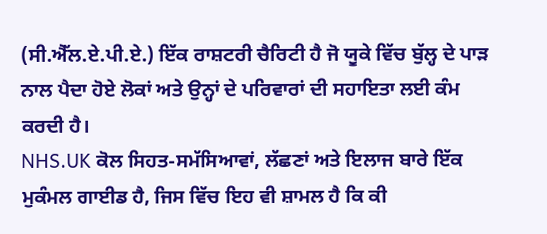(ਸੀ.ਐੱਲ.ਏ.ਪੀ.ਏ.) ਇੱਕ ਰਾਸ਼ਟਰੀ ਚੈਰਿਟੀ ਹੈ ਜੋ ਯੂਕੇ ਵਿੱਚ ਬੁੱਲ੍ਹ ਦੇ ਪਾੜ ਨਾਲ ਪੈਦਾ ਹੋਏ ਲੋਕਾਂ ਅਤੇ ਉਨ੍ਹਾਂ ਦੇ ਪਰਿਵਾਰਾਂ ਦੀ ਸਹਾਇਤਾ ਲਈ ਕੰਮ ਕਰਦੀ ਹੈ।
NHS.UK ਕੋਲ ਸਿਹਤ-ਸਮੱਸਿਆਵਾਂ, ਲੱਛਣਾਂ ਅਤੇ ਇਲਾਜ ਬਾਰੇ ਇੱਕ ਮੁਕੰਮਲ ਗਾਈਡ ਹੈ, ਜਿਸ ਵਿੱਚ ਇਹ ਵੀ ਸ਼ਾਮਲ ਹੈ ਕਿ ਕੀ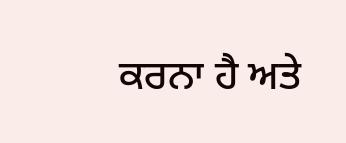ਕਰਨਾ ਹੈ ਅਤੇ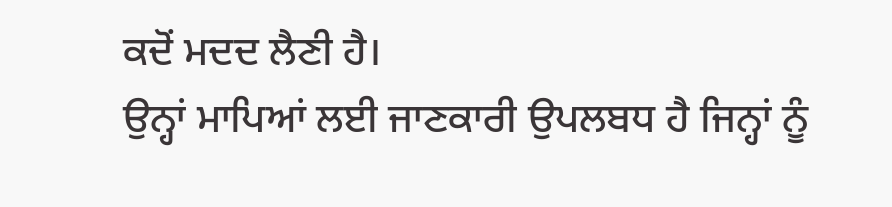ਕਦੋਂ ਮਦਦ ਲੈਣੀ ਹੈ।
ਉਨ੍ਹਾਂ ਮਾਪਿਆਂ ਲਈ ਜਾਣਕਾਰੀ ਉਪਲਬਧ ਹੈ ਜਿਨ੍ਹਾਂ ਨੂੰ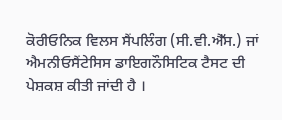ਕੋਰੀਓਨਿਕ ਵਿਲਸ ਸੈਂਪਲਿੰਗ (ਸੀ.ਵੀ.ਐੱਸ.) ਜਾਂ ਐਮਨੀਓਸੈਂਟੇਸਿਸ ਡਾਇਗਨੌਸਿਟਿਕ ਟੈਸਟ ਦੀ ਪੇਸ਼ਕਸ਼ ਕੀਤੀ ਜਾਂਦੀ ਹੈ ।